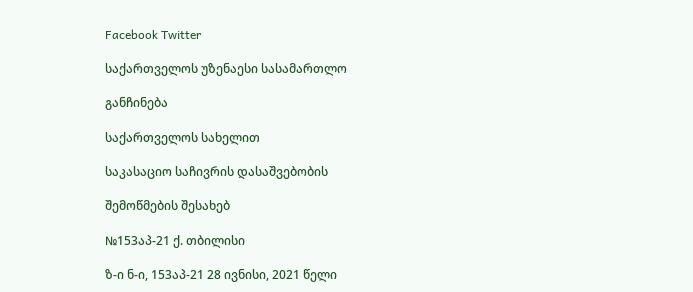Facebook Twitter

საქართველოს უზენაესი სასამართლო

განჩინება

საქართველოს სახელით

საკასაციო საჩივრის დასაშვებობის

შემოწმების შესახებ

№153აპ-21 ქ. თბილისი

ზ-ი ნ-ი, 153აპ-21 28 ივნისი, 2021 წელი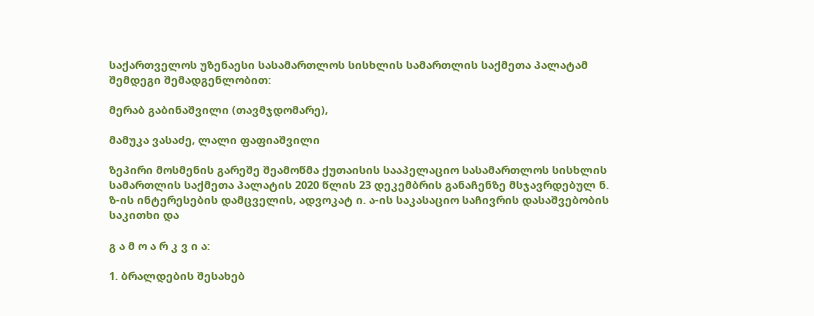საქართველოს უზენაესი სასამართლოს სისხლის სამართლის საქმეთა პალატამ შემდეგი შემადგენლობით:

მერაბ გაბინაშვილი (თავმჯდომარე),

მამუკა ვასაძე, ლალი ფაფიაშვილი

ზეპირი მოსმენის გარეშე შეამოწმა ქუთაისის სააპელაციო სასამართლოს სისხლის სამართლის საქმეთა პალატის 2020 წლის 23 დეკემბრის განაჩენზე მსჯავრდებულ ნ. ზ-ის ინტერესების დამცველის, ადვოკატ ი. ა-ის საკასაციო საჩივრის დასაშვებობის საკითხი და

გ ა მ ო ა რ კ ვ ი ა:

1. ბრალდების შესახებ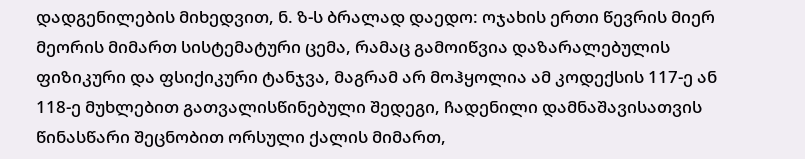დადგენილების მიხედვით, ნ. ზ-ს ბრალად დაედო: ოჯახის ერთი წევრის მიერ მეორის მიმართ სისტემატური ცემა, რამაც გამოიწვია დაზარალებულის ფიზიკური და ფსიქიკური ტანჯვა, მაგრამ არ მოჰყოლია ამ კოდექსის 117-ე ან 118-ე მუხლებით გათვალისწინებული შედეგი, ჩადენილი დამნაშავისათვის წინასწარი შეცნობით ორსული ქალის მიმართ,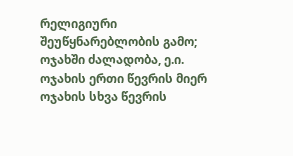რელიგიური შეუწყნარებლობის გამო; ოჯახში ძალადობა, ე.ი. ოჯახის ერთი წევრის მიერ ოჯახის სხვა წევრის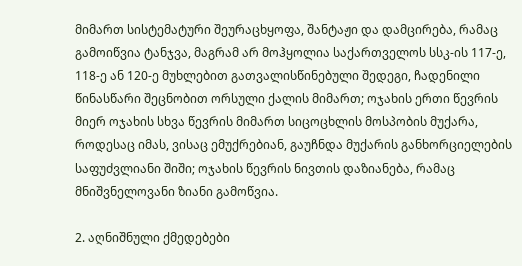მიმართ სისტემატური შეურაცხყოფა, შანტაჟი და დამცირება, რამაც გამოიწვია ტანჯვა, მაგრამ არ მოჰყოლია საქართველოს სსკ-ის 117-ე, 118-ე ან 120-ე მუხლებით გათვალისწინებული შედეგი, ჩადენილი წინასწარი შეცნობით ორსული ქალის მიმართ; ოჯახის ერთი წევრის მიერ ოჯახის სხვა წევრის მიმართ სიცოცხლის მოსპობის მუქარა, როდესაც იმას, ვისაც ემუქრებიან, გაუჩნდა მუქარის განხორციელების საფუძვლიანი შიში; ოჯახის წევრის ნივთის დაზიანება, რამაც მნიშვნელოვანი ზიანი გამოწვია.

2. აღნიშნული ქმედებები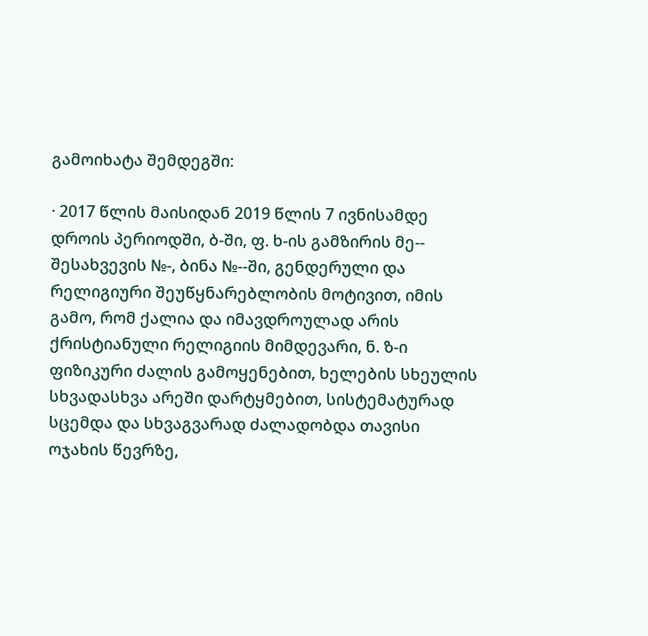გამოიხატა შემდეგში:

· 2017 წლის მაისიდან 2019 წლის 7 ივნისამდე დროის პერიოდში, ბ-ში, ფ. ხ-ის გამზირის მე-- შესახვევის №-, ბინა №--ში, გენდერული და რელიგიური შეუწყნარებლობის მოტივით, იმის გამო, რომ ქალია და იმავდროულად არის ქრისტიანული რელიგიის მიმდევარი, ნ. ზ-ი ფიზიკური ძალის გამოყენებით, ხელების სხეულის სხვადასხვა არეში დარტყმებით, სისტემატურად სცემდა და სხვაგვარად ძალადობდა თავისი ოჯახის წევრზე,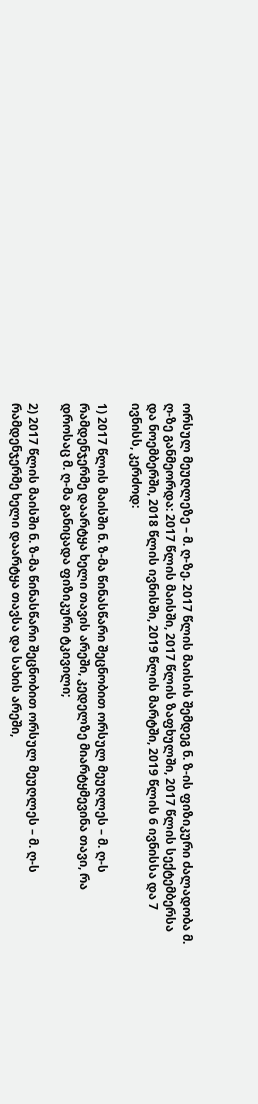ორსულ მეუღლეზე – მ. ღ-ზე. 2017 წლის მაისის შემდეგ ნ. ზ-ის ფიზიკური ძალადობა მ. ღ-ზე განმეორდა: 2017 წლის მაისში, 2017 წლის ზაფხულში, 2017 წლის სექტემბერსა და ნოემბერში, 2018 წლის ივნისში, 2019 წლის მარტში, 2019 წლის 6 ივნისსა და 7 ივნისს, კერძოდ:

1) 2017 წლის მაისში ნ. ზ-მა წინასწარი შეცნობით ორსულ მეუღლეს – მ. ღ-ს რამდენჯერმე დაარტყა ხელი თავის არეში, კედელზე მიარტყმევინა თავი, რა დროსაც მ. ღ-მა განიცადა ფიზიკური ტკივილი;

2) 2017 წლის მაისში ნ. ზ-მა წინასწარი შეცნობით ორსულ მეუღლეს – მ. ღ-ს რამდენჯერმე ხელი დაარტყა თავსა და სახის არეში,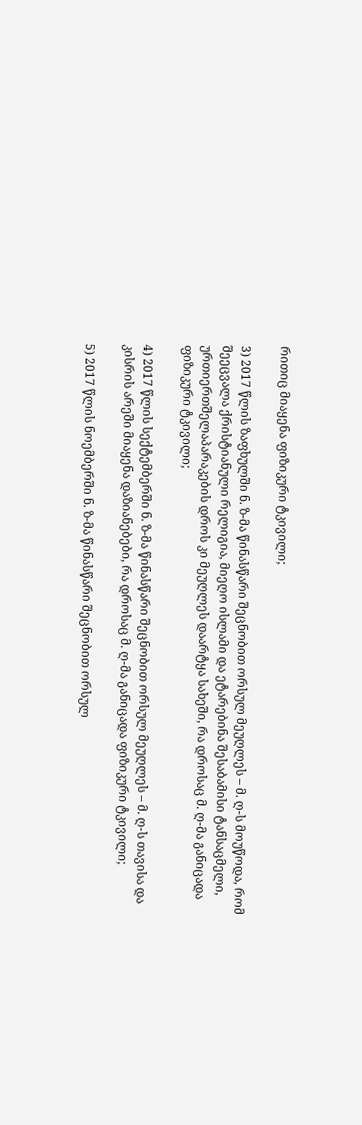რითიც მიაყენა ფიზიკური ტკივილი;

3) 2017 წლის ზაფხულში ნ. ზ-მა წინასწარი შეცნობით ორსულ მეუღლეს – მ. ღ-ს მოუწოდა, რომ შეეცვალა ქრისტიანული რელიგია, მიეღო ისლამი და ეტარებინა შესაბამისი ტანსაცმელი, ურთიერთშელაპარაკების დროს კი მეუღლეს დაარტყა სახეში, რა დროსაც მ. ღ-მა განიცადა ფიზიკური ტკივილი;

4) 2017 წლის სექტემბერში ნ. ზ-მა წინასწარი შეცნობით ორსულ მეუღლეს – მ. ღ-ს თავისა და კისრის არეში მიაყენა დაზიანებები, რა დროსაც მ. ღ-მა განიცადა ფიზიკური ტკივილი;

5) 2017 წლის ნოემბერში ნ. ზ-მა წინასწარი შეცნობით ორსულ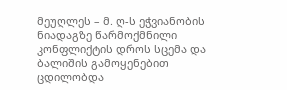მეუღლეს – მ. ღ-ს ეჭვიანობის ნიადაგზე წარმოქმნილი კონფლიქტის დროს სცემა და ბალიშის გამოყენებით ცდილობდა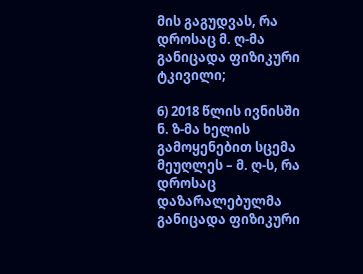მის გაგუდვას, რა დროსაც მ. ღ-მა განიცადა ფიზიკური ტკივილი;

6) 2018 წლის ივნისში ნ. ზ-მა ხელის გამოყენებით სცემა მეუღლეს – მ. ღ-ს, რა დროსაც დაზარალებულმა განიცადა ფიზიკური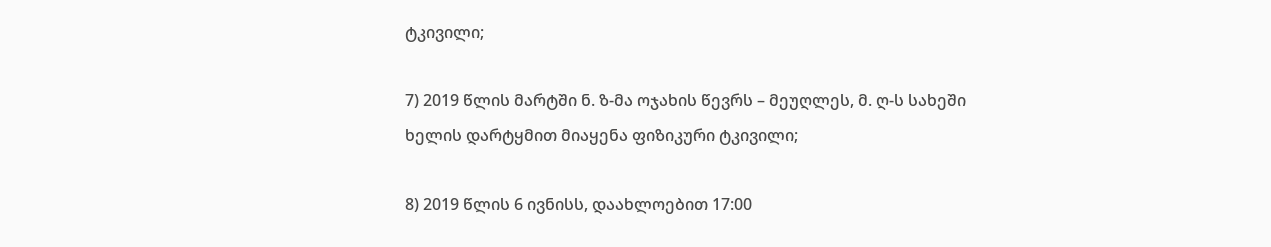ტკივილი;

7) 2019 წლის მარტში ნ. ზ-მა ოჯახის წევრს – მეუღლეს, მ. ღ-ს სახეში ხელის დარტყმით მიაყენა ფიზიკური ტკივილი;

8) 2019 წლის 6 ივნისს, დაახლოებით 17:00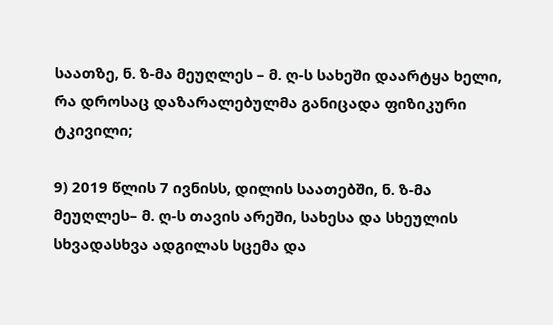საათზე, ნ. ზ-მა მეუღლეს – მ. ღ-ს სახეში დაარტყა ხელი, რა დროსაც დაზარალებულმა განიცადა ფიზიკური ტკივილი;

9) 2019 წლის 7 ივნისს, დილის საათებში, ნ. ზ-მა მეუღლეს– მ. ღ-ს თავის არეში, სახესა და სხეულის სხვადასხვა ადგილას სცემა და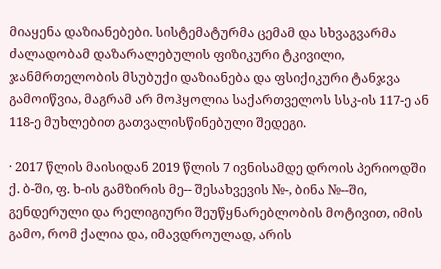მიაყენა დაზიანებები. სისტემატურმა ცემამ და სხვაგვარმა ძალადობამ დაზარალებულის ფიზიკური ტკივილი, ჯანმრთელობის მსუბუქი დაზიანება და ფსიქიკური ტანჯვა გამოიწვია, მაგრამ არ მოჰყოლია საქართველოს სსკ-ის 117-ე ან 118-ე მუხლებით გათვალისწინებული შედეგი.

· 2017 წლის მაისიდან 2019 წლის 7 ივნისამდე დროის პერიოდში ქ. ბ-ში, ფ. ხ-ის გამზირის მე-- შესახვევის №-, ბინა №--ში, გენდერული და რელიგიური შეუწყნარებლობის მოტივით, იმის გამო, რომ ქალია და, იმავდროულად, არის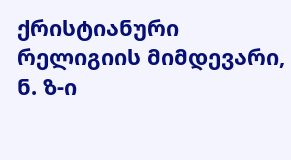ქრისტიანური რელიგიის მიმდევარი, ნ. ზ-ი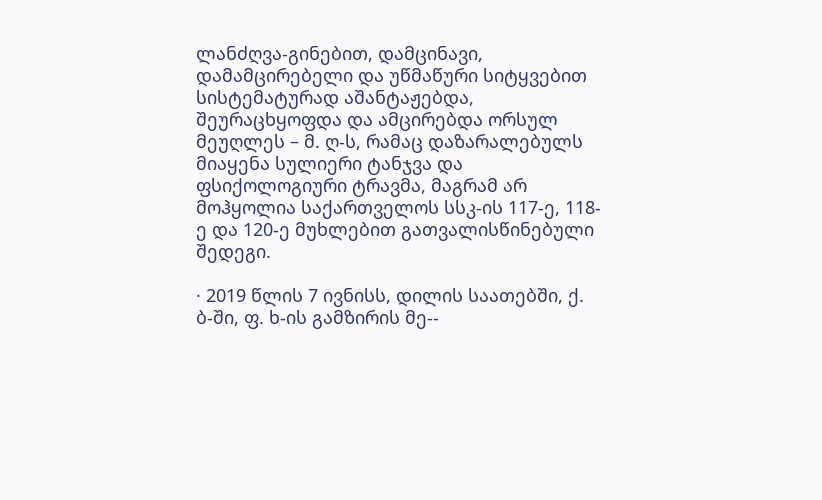ლანძღვა-გინებით, დამცინავი, დამამცირებელი და უწმაწური სიტყვებით სისტემატურად აშანტაჟებდა, შეურაცხყოფდა და ამცირებდა ორსულ მეუღლეს – მ. ღ-ს, რამაც დაზარალებულს მიაყენა სულიერი ტანჯვა და ფსიქოლოგიური ტრავმა, მაგრამ არ მოჰყოლია საქართველოს სსკ-ის 117-ე, 118-ე და 120-ე მუხლებით გათვალისწინებული შედეგი.

· 2019 წლის 7 ივნისს, დილის საათებში, ქ. ბ-ში, ფ. ხ-ის გამზირის მე--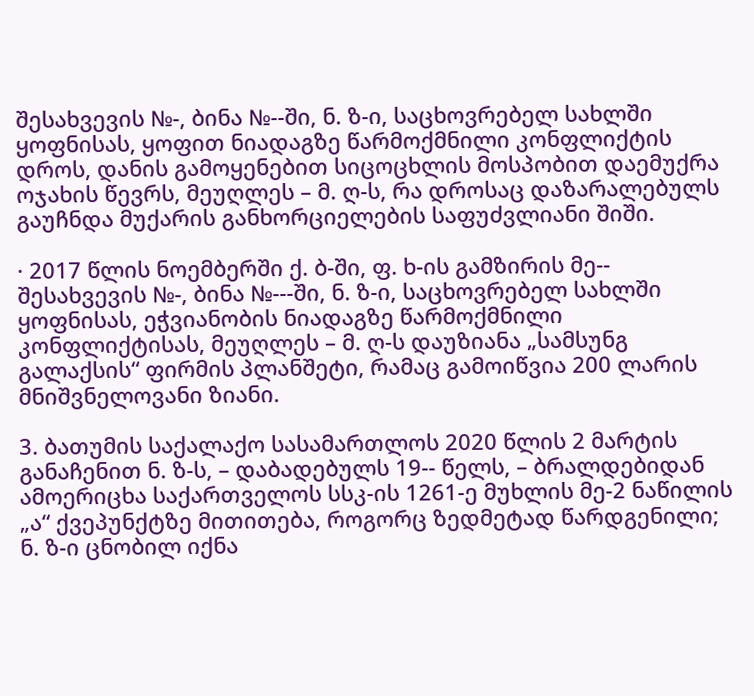შესახვევის №-, ბინა №--ში, ნ. ზ-ი, საცხოვრებელ სახლში ყოფნისას, ყოფით ნიადაგზე წარმოქმნილი კონფლიქტის დროს, დანის გამოყენებით სიცოცხლის მოსპობით დაემუქრა ოჯახის წევრს, მეუღლეს – მ. ღ-ს, რა დროსაც დაზარალებულს გაუჩნდა მუქარის განხორციელების საფუძვლიანი შიში.

· 2017 წლის ნოემბერში ქ. ბ-ში, ფ. ხ-ის გამზირის მე-- შესახვევის №-, ბინა №---ში, ნ. ზ-ი, საცხოვრებელ სახლში ყოფნისას, ეჭვიანობის ნიადაგზე წარმოქმნილი კონფლიქტისას, მეუღლეს – მ. ღ-ს დაუზიანა „სამსუნგ გალაქსის“ ფირმის პლანშეტი, რამაც გამოიწვია 200 ლარის მნიშვნელოვანი ზიანი.

3. ბათუმის საქალაქო სასამართლოს 2020 წლის 2 მარტის განაჩენით ნ. ზ-ს, – დაბადებულს 19-- წელს, – ბრალდებიდან ამოერიცხა საქართველოს სსკ-ის 1261-ე მუხლის მე-2 ნაწილის „ა“ ქვეპუნქტზე მითითება, როგორც ზედმეტად წარდგენილი; ნ. ზ-ი ცნობილ იქნა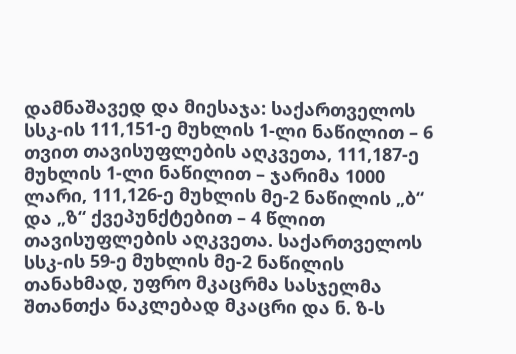დამნაშავედ და მიესაჯა: საქართველოს სსკ-ის 111,151-ე მუხლის 1-ლი ნაწილით – 6 თვით თავისუფლების აღკვეთა, 111,187-ე მუხლის 1-ლი ნაწილით – ჯარიმა 1000 ლარი, 111,126-ე მუხლის მე-2 ნაწილის „ბ“ და „ზ“ ქვეპუნქტებით – 4 წლით თავისუფლების აღკვეთა. საქართველოს სსკ-ის 59-ე მუხლის მე-2 ნაწილის თანახმად, უფრო მკაცრმა სასჯელმა შთანთქა ნაკლებად მკაცრი და ნ. ზ-ს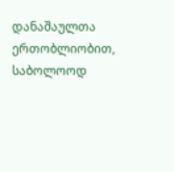დანაშაულთა ერთობლიობით, საბოლოოდ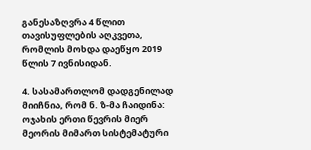განესაზღვრა 4 წლით თავისუფლების აღკვეთა, რომლის მოხდა დაეწყო 2019 წლის 7 ივნისიდან.

4. სასამართლომ დადგენილად მიიჩნია, რომ ნ. ზ-მა ჩაიდინა: ოჯახის ერთი წევრის მიერ მეორის მიმართ სისტემატური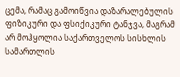ცემა, რამაც გამოიწვია დაზარალებულის ფიზიკური და ფსიქიკური ტანჯვა, მაგრამ არ მოჰყოლია საქართველოს სისხლის სამართლის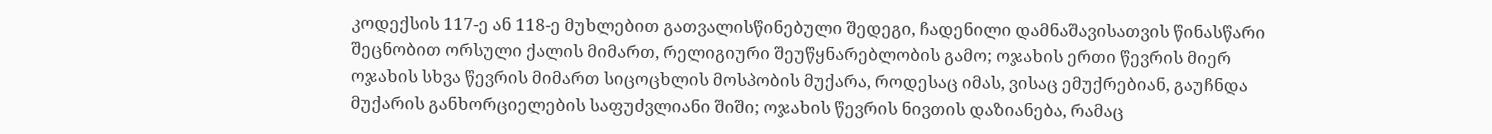კოდექსის 117-ე ან 118-ე მუხლებით გათვალისწინებული შედეგი, ჩადენილი დამნაშავისათვის წინასწარი შეცნობით ორსული ქალის მიმართ, რელიგიური შეუწყნარებლობის გამო; ოჯახის ერთი წევრის მიერ ოჯახის სხვა წევრის მიმართ სიცოცხლის მოსპობის მუქარა, როდესაც იმას, ვისაც ემუქრებიან, გაუჩნდა მუქარის განხორციელების საფუძვლიანი შიში; ოჯახის წევრის ნივთის დაზიანება, რამაც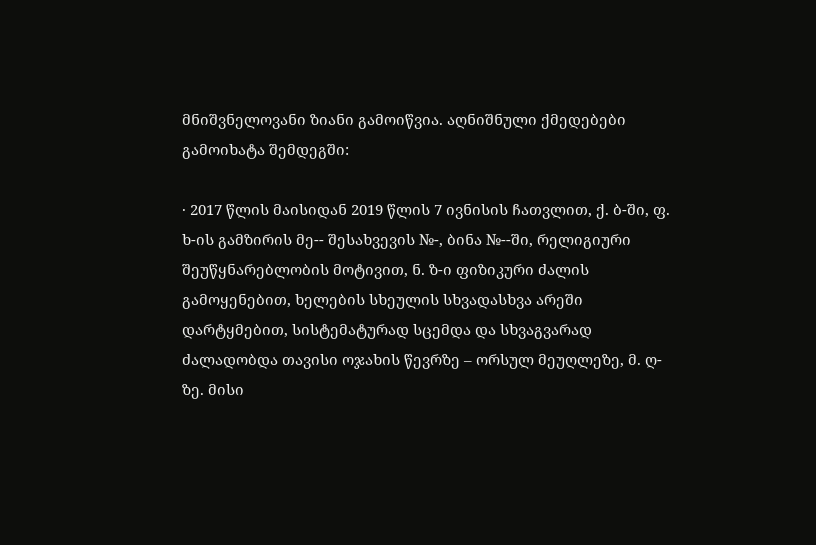მნიშვნელოვანი ზიანი გამოიწვია. აღნიშნული ქმედებები გამოიხატა შემდეგში:

· 2017 წლის მაისიდან 2019 წლის 7 ივნისის ჩათვლით, ქ. ბ-ში, ფ. ხ-ის გამზირის მე-- შესახვევის №-, ბინა №--ში, რელიგიური შეუწყნარებლობის მოტივით, ნ. ზ-ი ფიზიკური ძალის გამოყენებით, ხელების სხეულის სხვადასხვა არეში დარტყმებით, სისტემატურად სცემდა და სხვაგვარად ძალადობდა თავისი ოჯახის წევრზე – ორსულ მეუღლეზე, მ. ღ-ზე. მისი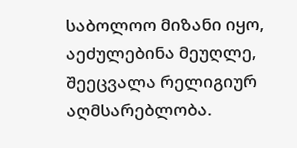საბოლოო მიზანი იყო, აეძულებინა მეუღლე, შეეცვალა რელიგიურ აღმსარებლობა.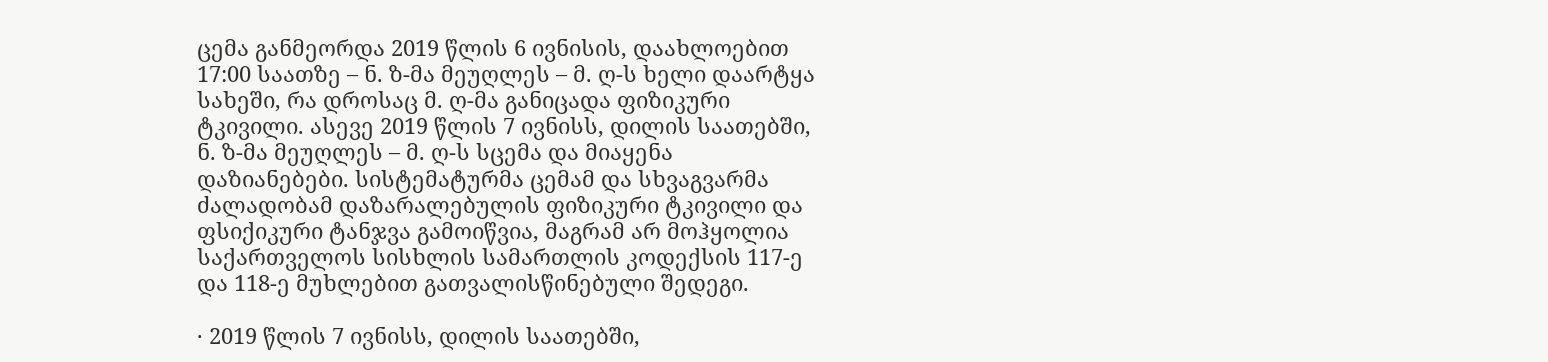ცემა განმეორდა 2019 წლის 6 ივნისის, დაახლოებით 17:00 საათზე – ნ. ზ-მა მეუღლეს – მ. ღ-ს ხელი დაარტყა სახეში, რა დროსაც მ. ღ-მა განიცადა ფიზიკური ტკივილი. ასევე 2019 წლის 7 ივნისს, დილის საათებში, ნ. ზ-მა მეუღლეს – მ. ღ-ს სცემა და მიაყენა დაზიანებები. სისტემატურმა ცემამ და სხვაგვარმა ძალადობამ დაზარალებულის ფიზიკური ტკივილი და ფსიქიკური ტანჯვა გამოიწვია, მაგრამ არ მოჰყოლია საქართველოს სისხლის სამართლის კოდექსის 117-ე და 118-ე მუხლებით გათვალისწინებული შედეგი.

· 2019 წლის 7 ივნისს, დილის საათებში,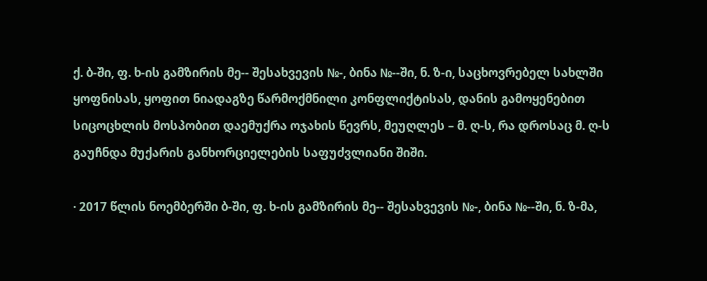ქ. ბ-ში, ფ. ხ-ის გამზირის მე-- შესახვევის №-, ბინა №--ში, ნ. ზ-ი, საცხოვრებელ სახლში ყოფნისას, ყოფით ნიადაგზე წარმოქმნილი კონფლიქტისას, დანის გამოყენებით სიცოცხლის მოსპობით დაემუქრა ოჯახის წევრს, მეუღლეს – მ. ღ-ს, რა დროსაც მ. ღ-ს გაუჩნდა მუქარის განხორციელების საფუძვლიანი შიში.

· 2017 წლის ნოემბერში ბ-ში, ფ. ხ-ის გამზირის მე-- შესახვევის №-, ბინა №--ში, ნ. ზ-მა,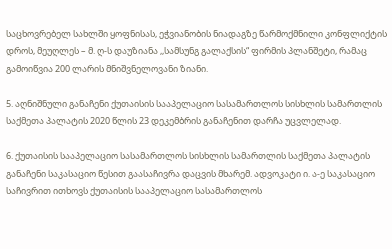საცხოვრებელ სახლში ყოფნისას, ეჭვიანობის ნიადაგზე წარმოქმნილი კონფლიქტის დროს, მეუღლეს – მ. ღ-ს დაუზიანა ,,სამსუნგ გალაქსის“ ფირმის პლანშეტი, რამაც გამოიწვია 200 ლარის მნიშვნელოვანი ზიანი.

5. აღნიშნული განაჩენი ქუთაისის სააპელაციო სასამართლოს სისხლის სამართლის საქმეთა პალატის 2020 წლის 23 დეკემბრის განაჩენით დარჩა უცვლელად.

6. ქუთაისის სააპელაციო სასამართლოს სისხლის სამართლის საქმეთა პალატის განაჩენი საკასაციო წესით გაასაჩივრა დაცვის მხარემ. ადვოკატი ი. ა-ე საკასაციო საჩივრით ითხოვს ქუთაისის სააპელაციო სასამართლოს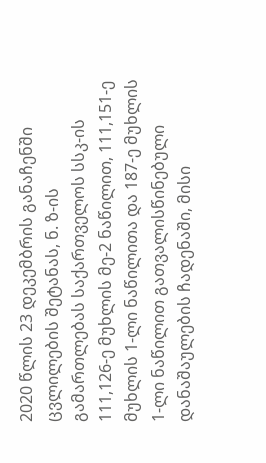2020 წლის 23 დეკემბრის განაჩენში ცვლილების შეტანას, ნ. ზ-ის გამართლებას საქართველოს სსკ-ის 111,126-ე მუხლის მე-2 ნაწილით, 111,151-ე მუხლის 1-ლი ნაწილითა და 187-ე მუხლის 1-ლი ნაწილით გათვალისწინებული დანაშაულების ჩადენაში, მისი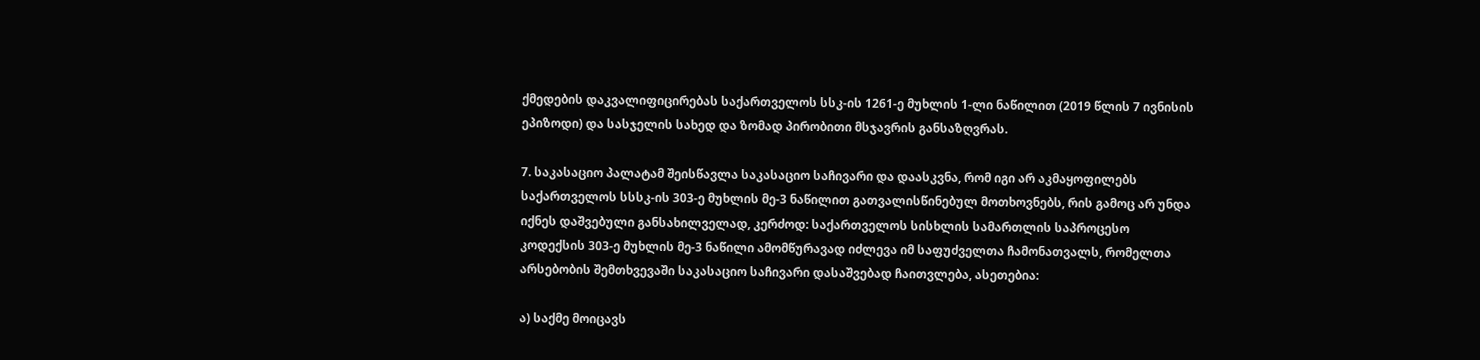ქმედების დაკვალიფიცირებას საქართველოს სსკ-ის 1261-ე მუხლის 1-ლი ნაწილით (2019 წლის 7 ივნისის ეპიზოდი) და სასჯელის სახედ და ზომად პირობითი მსჯავრის განსაზღვრას.

7. საკასაციო პალატამ შეისწავლა საკასაციო საჩივარი და დაასკვნა, რომ იგი არ აკმაყოფილებს საქართველოს სსსკ-ის 303-ე მუხლის მე-3 ნაწილით გათვალისწინებულ მოთხოვნებს, რის გამოც არ უნდა იქნეს დაშვებული განსახილველად, კერძოდ: საქართველოს სისხლის სამართლის საპროცესო კოდექსის 303-ე მუხლის მე-3 ნაწილი ამომწურავად იძლევა იმ საფუძველთა ჩამონათვალს, რომელთა არსებობის შემთხვევაში საკასაციო საჩივარი დასაშვებად ჩაითვლება, ასეთებია:

ა) საქმე მოიცავს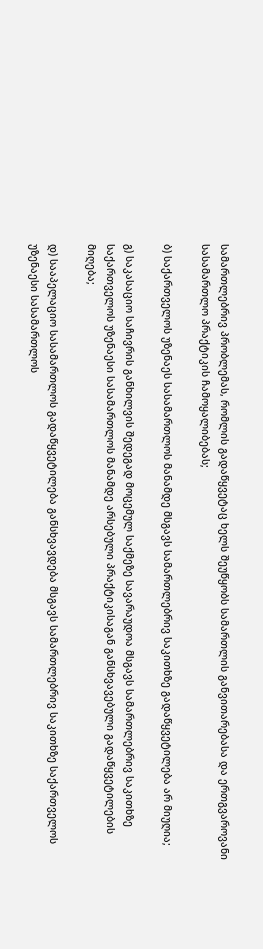სამართლებრივ პრობლემას, რომლის გადაწყვეტაც ხელს შეუწყობს სამართლის განვითარებასა და ერთგვაროვანი სასამართლო პრაქტიკის ჩამოყალიბებას;

ბ) საქართველოს უზენაეს სასამართლოს მანამდე მსგავს სამართლებრივ საკითხზე გადაწყვეტილება არ მიუღია;

გ) საკასაციო საჩივრის განხილვის შედეგად მოცემულ საქმეზე სავარაუდოა მსგავს სამართლებრივ საკითხზე საქართველოს უზენაესი სასამართლოს მანამდე არსებული პრაქტიკისაგან განსხვავებული გადაწყვეტილების მიღება;

დ) სააპელაციო სასამართლოს გადაწყვეტილება განსხვავდება მსგავს სამართლებრივ საკითხზე საქართველოს უზენაესი სასამართლოს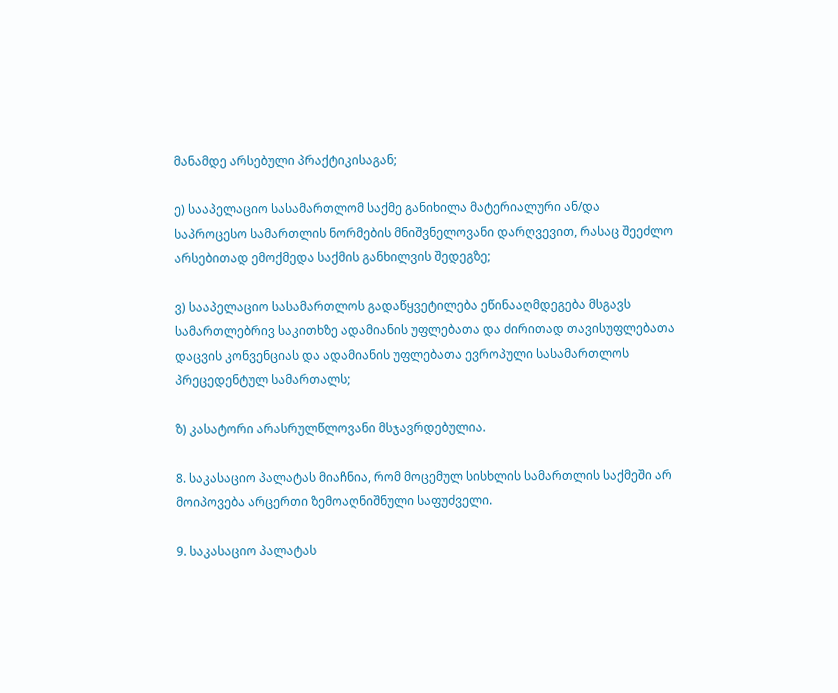მანამდე არსებული პრაქტიკისაგან;

ე) სააპელაციო სასამართლომ საქმე განიხილა მატერიალური ან/და საპროცესო სამართლის ნორმების მნიშვნელოვანი დარღვევით, რასაც შეეძლო არსებითად ემოქმედა საქმის განხილვის შედეგზე;

ვ) სააპელაციო სასამართლოს გადაწყვეტილება ეწინააღმდეგება მსგავს სამართლებრივ საკითხზე ადამიანის უფლებათა და ძირითად თავისუფლებათა დაცვის კონვენციას და ადამიანის უფლებათა ევროპული სასამართლოს პრეცედენტულ სამართალს;

ზ) კასატორი არასრულწლოვანი მსჯავრდებულია.

8. საკასაციო პალატას მიაჩნია, რომ მოცემულ სისხლის სამართლის საქმეში არ მოიპოვება არცერთი ზემოაღნიშნული საფუძველი.

9. საკასაციო პალატას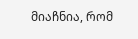მიაჩნია, რომ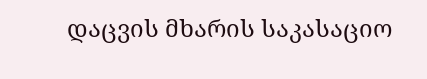დაცვის მხარის საკასაციო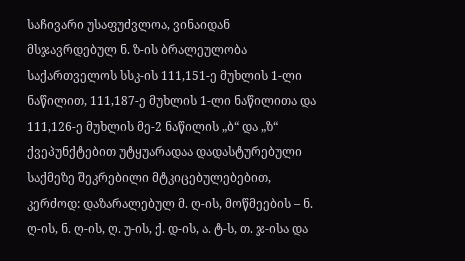საჩივარი უსაფუძვლოა, ვინაიდან მსჯავრდებულ ნ. ზ-ის ბრალეულობა საქართველოს სსკ-ის 111,151-ე მუხლის 1-ლი ნაწილით, 111,187-ე მუხლის 1-ლი ნაწილითა და 111,126-ე მუხლის მე-2 ნაწილის „ბ“ და „ზ“ ქვეპუნქტებით უტყუარადაა დადასტურებული საქმეზე შეკრებილი მტკიცებულებებით, კერძოდ: დაზარალებულ მ. ღ-ის, მოწმეების – ნ. ღ-ის, ნ. ღ-ის, ღ. უ-ის, ქ. დ-ის, ა. ტ-ს, თ. ჯ-ისა და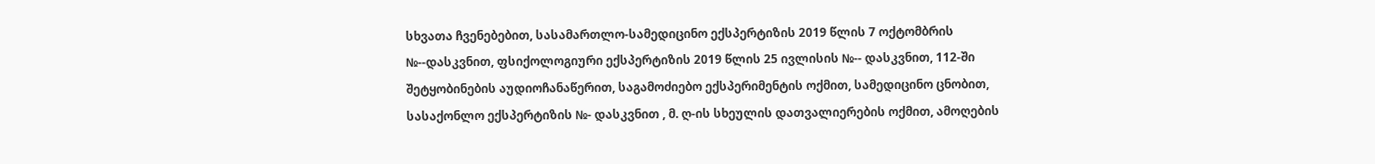სხვათა ჩვენებებით, სასამართლო-სამედიცინო ექსპერტიზის 2019 წლის 7 ოქტომბრის №--დასკვნით, ფსიქოლოგიური ექსპერტიზის 2019 წლის 25 ივლისის №-- დასკვნით, 112-ში შეტყობინების აუდიოჩანაწერით, საგამოძიებო ექსპერიმენტის ოქმით, სამედიცინო ცნობით, სასაქონლო ექსპერტიზის №- დასკვნით , მ. ღ-ის სხეულის დათვალიერების ოქმით, ამოღების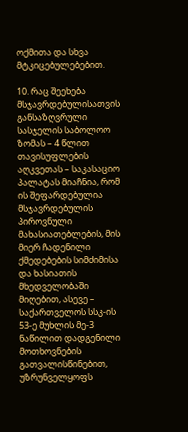ოქმითა და სხვა მტკიცებულებებით.

10. რაც შეეხება მსჯავრდებულისათვის განსაზღვრული სასჯელის საბოლოო ზომას – 4 წლით თავისუფლების აღკვეთას – საკასაციო პალატას მიაჩნია, რომ ის შეფარდებულია მსჯავრდებულის პიროვნული მახასიათებლების, მის მიერ ჩადენილი ქმედებების სიმძიმისა და ხასიათის მხედველობაში მიღებით, ასევე – საქართველოს სსკ-ის 53-ე მუხლის მე-3 ნაწილით დადგენილი მოთხოვნების გათვალისწინებით, უზრუნველყოფს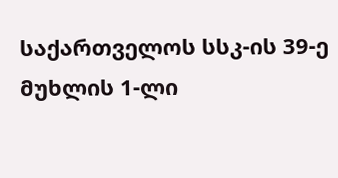საქართველოს სსკ-ის 39-ე მუხლის 1-ლი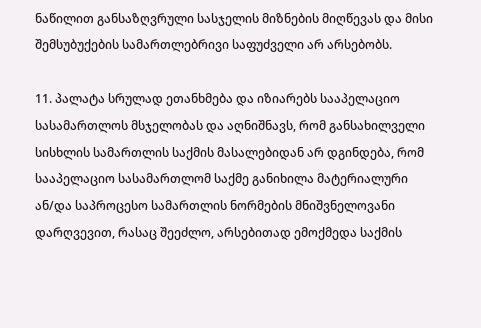ნაწილით განსაზღვრული სასჯელის მიზნების მიღწევას და მისი შემსუბუქების სამართლებრივი საფუძველი არ არსებობს.

11. პალატა სრულად ეთანხმება და იზიარებს სააპელაციო სასამართლოს მსჯელობას და აღნიშნავს, რომ განსახილველი სისხლის სამართლის საქმის მასალებიდან არ დგინდება, რომ სააპელაციო სასამართლომ საქმე განიხილა მატერიალური ან/და საპროცესო სამართლის ნორმების მნიშვნელოვანი დარღვევით, რასაც შეეძლო, არსებითად ემოქმედა საქმის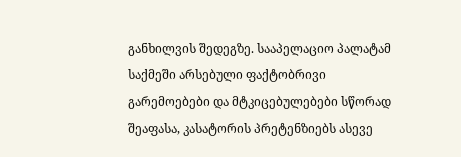განხილვის შედეგზე. სააპელაციო პალატამ საქმეში არსებული ფაქტობრივი გარემოებები და მტკიცებულებები სწორად შეაფასა, კასატორის პრეტენზიებს ასევე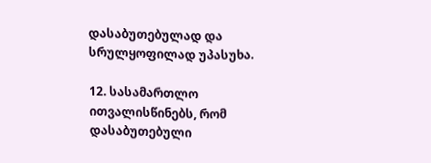დასაბუთებულად და სრულყოფილად უპასუხა.

12. სასამართლო ითვალისწინებს, რომ დასაბუთებული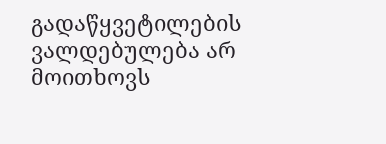გადაწყვეტილების ვალდებულება არ მოითხოვს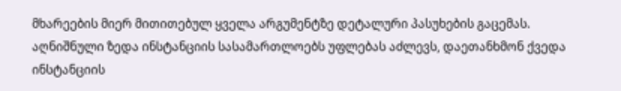მხარეების მიერ მითითებულ ყველა არგუმენტზე დეტალური პასუხების გაცემას. აღნიშნული ზედა ინსტანციის სასამართლოებს უფლებას აძლევს, დაეთანხმონ ქვედა ინსტანციის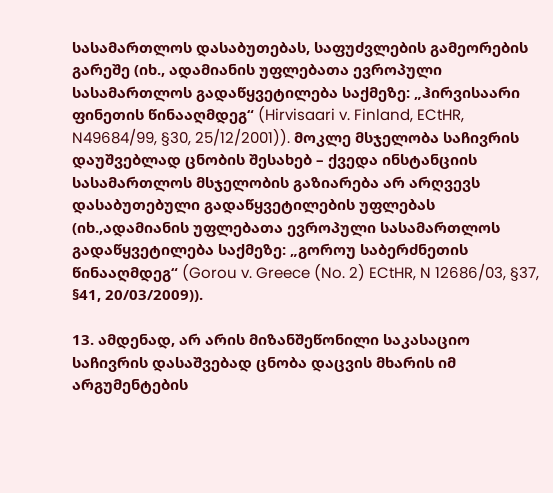სასამართლოს დასაბუთებას, საფუძვლების გამეორების გარეშე (იხ., ადამიანის უფლებათა ევროპული სასამართლოს გადაწყვეტილება საქმეზე: „ჰირვისაარი ფინეთის წინააღმდეგ“ (Hirvisaari v. Finland, ECtHR, N49684/99, §30, 25/12/2001)). მოკლე მსჯელობა საჩივრის დაუშვებლად ცნობის შესახებ – ქვედა ინსტანციის სასამართლოს მსჯელობის გაზიარება არ არღვევს დასაბუთებული გადაწყვეტილების უფლებას (იხ.,ადამიანის უფლებათა ევროპული სასამართლოს გადაწყვეტილება საქმეზე: „გოროუ საბერძნეთის წინააღმდეგ“ (Gorou v. Greece (No. 2) ECtHR, N 12686/03, §37, §41, 20/03/2009)).

13. ამდენად, არ არის მიზანშეწონილი საკასაციო საჩივრის დასაშვებად ცნობა დაცვის მხარის იმ არგუმენტების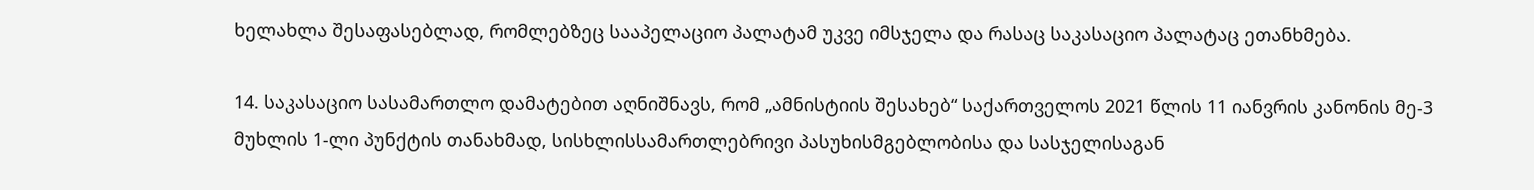ხელახლა შესაფასებლად, რომლებზეც სააპელაციო პალატამ უკვე იმსჯელა და რასაც საკასაციო პალატაც ეთანხმება.

14. საკასაციო სასამართლო დამატებით აღნიშნავს, რომ „ამნისტიის შესახებ“ საქართველოს 2021 წლის 11 იანვრის კანონის მე-3 მუხლის 1-ლი პუნქტის თანახმად, სისხლისსამართლებრივი პასუხისმგებლობისა და სასჯელისაგან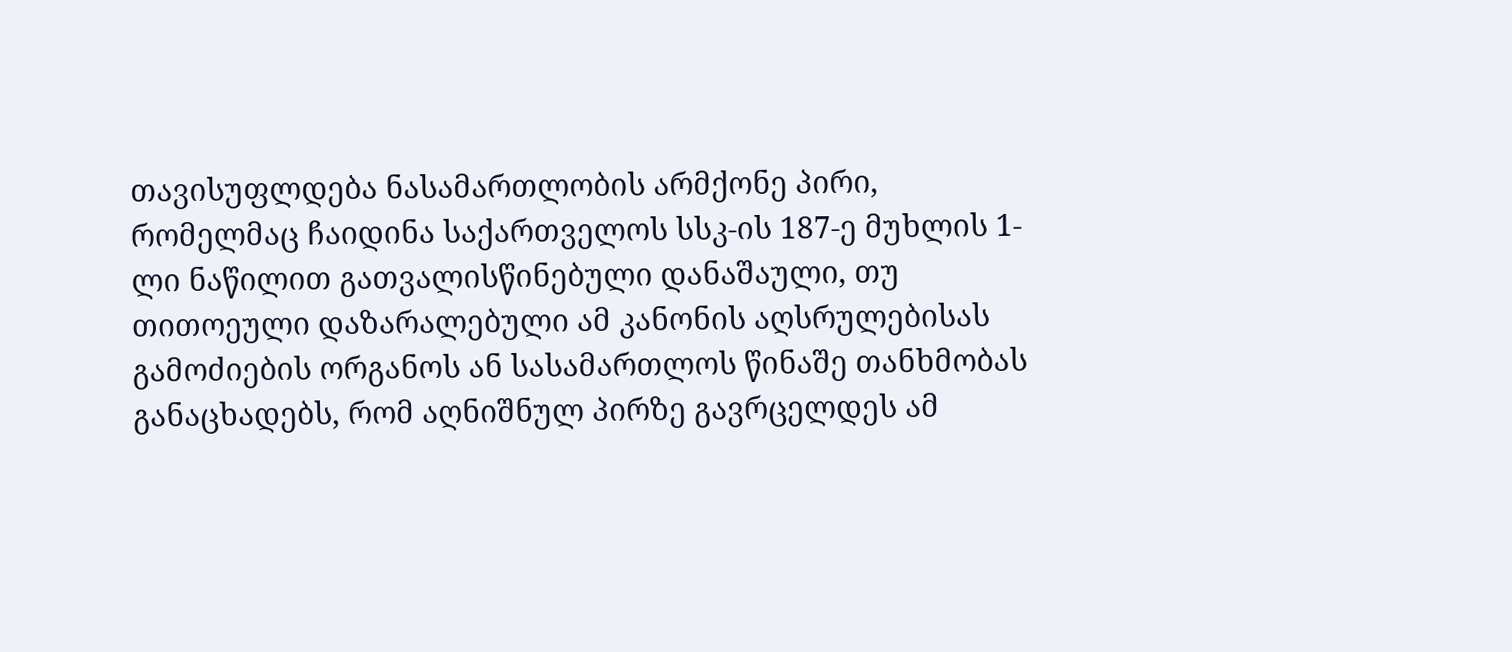თავისუფლდება ნასამართლობის არმქონე პირი, რომელმაც ჩაიდინა საქართველოს სსკ-ის 187-ე მუხლის 1-ლი ნაწილით გათვალისწინებული დანაშაული, თუ თითოეული დაზარალებული ამ კანონის აღსრულებისას გამოძიების ორგანოს ან სასამართლოს წინაშე თანხმობას განაცხადებს, რომ აღნიშნულ პირზე გავრცელდეს ამ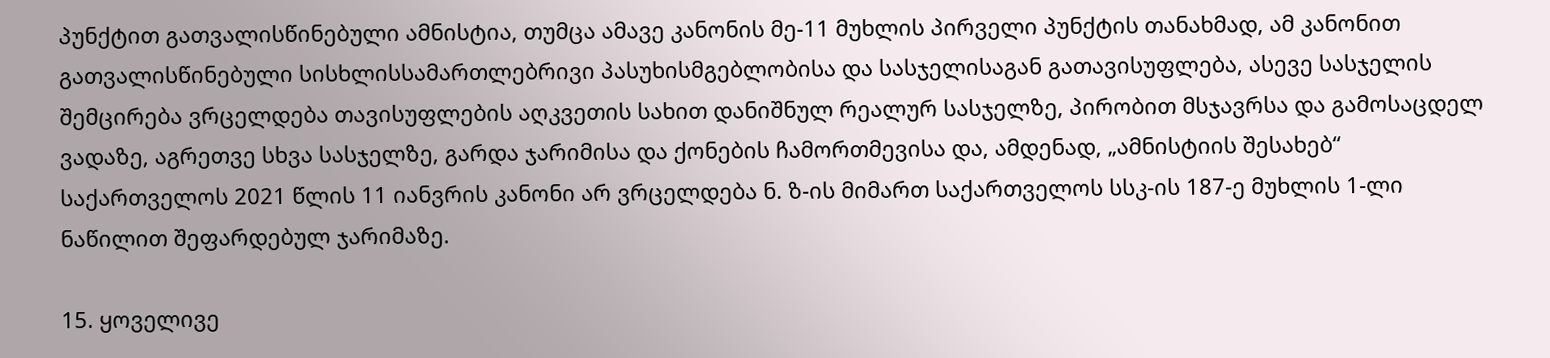პუნქტით გათვალისწინებული ამნისტია, თუმცა ამავე კანონის მე-11 მუხლის პირველი პუნქტის თანახმად, ამ კანონით გათვალისწინებული სისხლისსამართლებრივი პასუხისმგებლობისა და სასჯელისაგან გათავისუფლება, ასევე სასჯელის შემცირება ვრცელდება თავისუფლების აღკვეთის სახით დანიშნულ რეალურ სასჯელზე, პირობით მსჯავრსა და გამოსაცდელ ვადაზე, აგრეთვე სხვა სასჯელზე, გარდა ჯარიმისა და ქონების ჩამორთმევისა და, ამდენად, „ამნისტიის შესახებ“ საქართველოს 2021 წლის 11 იანვრის კანონი არ ვრცელდება ნ. ზ-ის მიმართ საქართველოს სსკ-ის 187-ე მუხლის 1-ლი ნაწილით შეფარდებულ ჯარიმაზე.

15. ყოველივე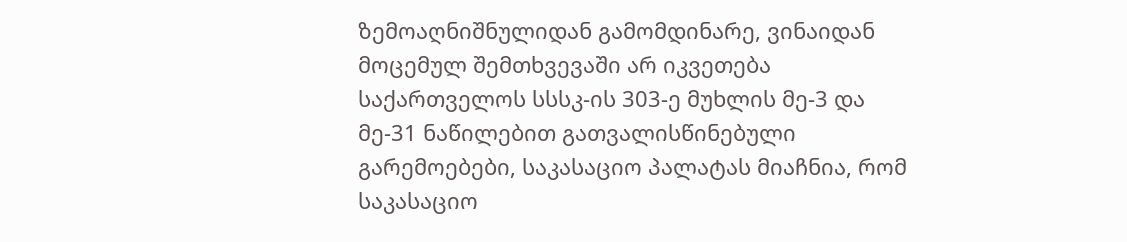ზემოაღნიშნულიდან გამომდინარე, ვინაიდან მოცემულ შემთხვევაში არ იკვეთება საქართველოს სსსკ-ის 303-ე მუხლის მე-3 და მე-31 ნაწილებით გათვალისწინებული გარემოებები, საკასაციო პალატას მიაჩნია, რომ საკასაციო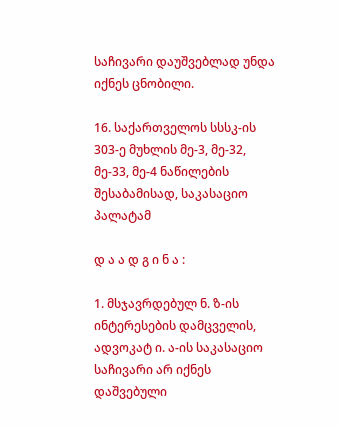საჩივარი დაუშვებლად უნდა იქნეს ცნობილი.

16. საქართველოს სსსკ-ის 303-ე მუხლის მე-3, მე-32, მე-33, მე-4 ნაწილების შესაბამისად, საკასაციო პალატამ

დ ა ა დ გ ი ნ ა :

1. მსჯავრდებულ ნ. ზ-ის ინტერესების დამცველის, ადვოკატ ი. ა-ის საკასაციო საჩივარი არ იქნეს დაშვებული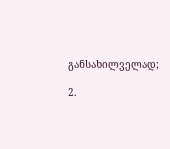განსახილველად;

2.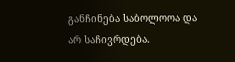განჩინება საბოლოოა და არ საჩივრდება.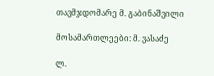თავმჯდომარე მ. გაბინაშვილი

მოსამართლეები: მ. ვასაძე

ლ.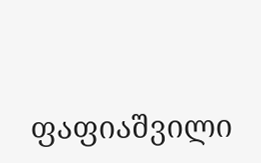ფაფიაშვილი